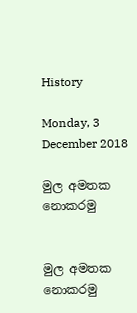History

Monday, 3 December 2018

මුල අමතක නොකරමු


මුල අමතක නොකරමු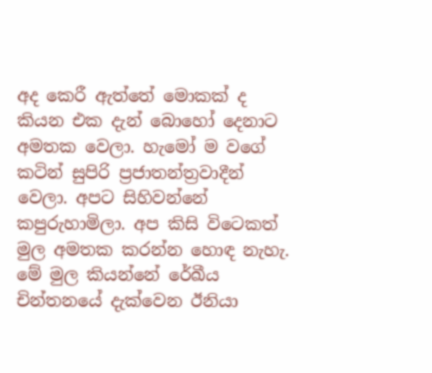අද කෙරී ඇත්තේ මොකක් ද කියන එක දැන් බොහෝ දෙනාට අමතක වෙලා. හැමෝ ම වගේ කටින් සුපිරි ප්‍රජාතන්ත්‍රවාදීන් වෙලා. අපට සිහිවන්නේ කපුරුහාමිලා. අප කිසි විටෙකත් මුල අමතක කරන්න හොඳ නැහැ. මේ මුල කියන්නේ රේඛීය චින්තනයේ දැක්වෙන ඊනියා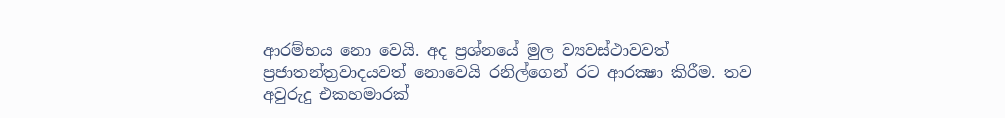ආරම්භය නො වෙයි. අද ප්‍රශ්නයේ මුල ව්‍යවස්ථාවවත් ප්‍රජාතන්ත්‍රවාදයවත් නොවෙයි රනිල්ගෙන් රට ආරක්‍ෂා කිරීම. තව අවුරුදු එකහමාරක්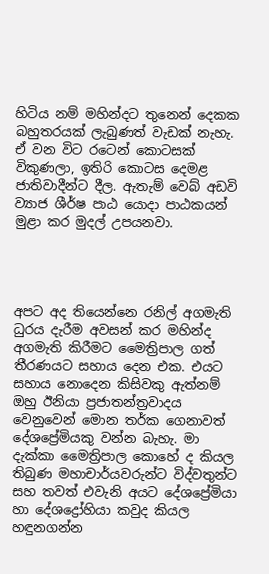හිටිය නම් මහින්දට තුනෙන් දෙකක බහුතරයක් ලැබුණත් වැඩක් නැහැ. ඒ වන විට රටෙන් කොටසක් විකුණලා, ඉතිරි කොටස දෙමළ ජාතිවාදීන්ට දීල. ඇතැම් වෙබ් අඩවි ව්‍යාජ ශීර්ෂ පාඨ යොදා පාඨකයන් මුළා කර මුදල් උපයනවා.




අපට අද තියෙන්නෙ රනිල් අගමැති ධුරය දැරීම අවසන් කර මහින්ද අගමැති කිරීමට මෛත්‍රිපාල ගත් තීරණයට සහාය දෙන එක. එයට සහාය නොදෙන කිසිවකු ඇත්නම් ඔහු ඊනියා ප්‍රජාතන්ත්‍රවාදය වෙනුවෙන් මොන තර්ක ගෙනාවත් දේශප්‍රේමියකු වන්න බැහැ. මා දැක්කා මෛත්‍රිපාල කොහේ ද කියල තිබුණ මහාචාර්යවරුන්ට විද්වතුන්ට සහ තවත් එවැනි අයට දේශප්‍රේමියා හා දේශද්‍රෝහියා කවුද කියල හඳුනගන්න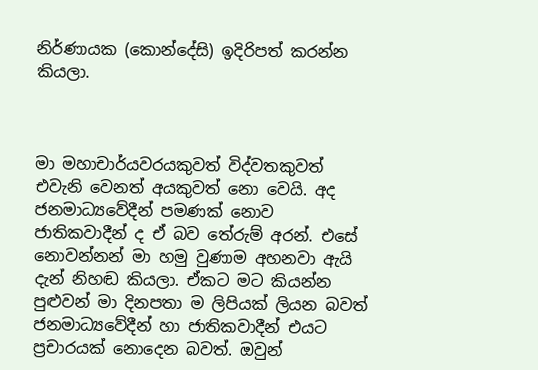නිර්ණායක (කොන්දේසි) ඉදිරිපත් කරන්න කියලා.



මා මහාචාර්යවරයකුවත් විද්වතකුවත් එවැනි වෙනත් අයකුවත් නො වෙයි. අද ජනමාධ්‍යවේදීන් පමණක් නොව ජාතිකවාදීන් ද ඒ බව තේරුම් අරන්. එසේ නොවන්නන් මා හමු වුණාම අහනවා ඇයි දැන් නිහඬ කියලා. ඒකට මට කියන්න පුළුවන් මා දිනපතා ම ලිපියක් ලියන බවත් ජනමාධ්‍යවේදීන් හා ජාතිකවාදීන් එයට ප්‍රචාරයක් නොදෙන බවත්. ඔවුන්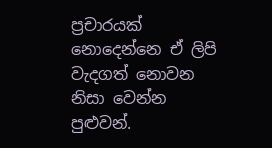ප්‍රචාරයක් නොදෙන්නෙ ඒ ලිපි වැදගත් නොවන නිසා වෙන්න පුළුවන්.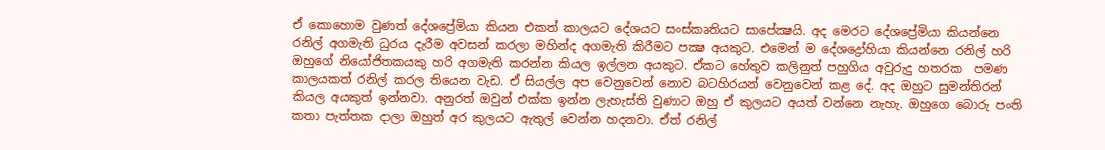ඒ කොහොම වුණත් දේශප්‍රේමියා කියන එකත් කාලයට දේශයට සංස්කෘතියට සාපේක්‍ෂයි. අද මෙරට දේශප්‍රේමියා කියන්නෙ රනිල් අගමැති ධුරය දැරීම අවසන් කරලා මහින්ද අගමැති කිරීමට පක්‍ෂ අයකුට. එමෙන් ම දේශද්‍රෝහියා කියන්නෙ රනිල් හරි ඔහුගේ නියෝජිතකයකු හරි අගමැති කරන්න කියල ඉල්ලන අයකුට. ඒකට හේතුව කලිනුත් පහුගිය අවුරුදු හතරක  පමණ කාලයකත් රනිල් කරල තියෙන වැඩ. ඒ සියල්ල අප වෙනුවෙන් නොව බටහිරයන් වෙනුවෙන් කළ දේ. අද ඔහුට සුමන්තිරන් කියල අයකුත් ඉන්නවා. අනුරත් ඔවුන් එක්ක ඉන්න ලැහැස්ති වුණාට ඔහු ඒ කුලයට අයත් වන්නෙ නැහැ. ඔහුගෙ බොරු පංති කතා පැත්තක දාලා ඔහුත් අර කුලයට ඇතුල් වෙන්න හදනවා. ඒත් රනිල්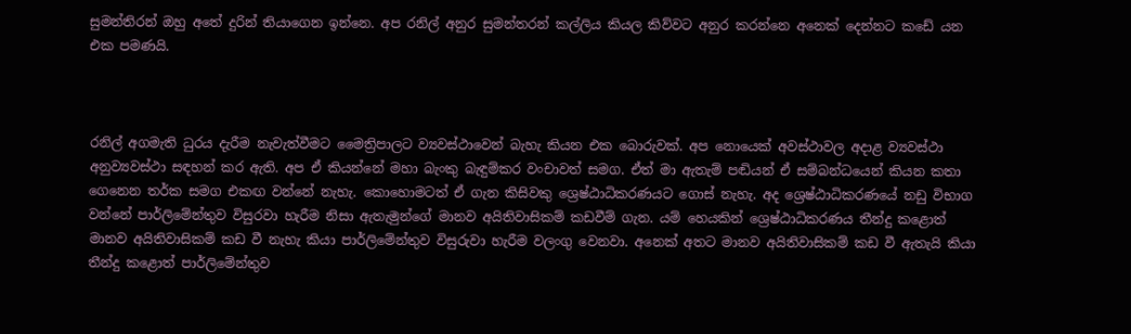සුමන්තිරන් ඔහු අතේ දුරින් තියාගෙන ඉන්නෙ. අප රනිල් අනුර සුමන්තරන් කල්ලිය කියල කිව්වට අනුර කරන්නෙ අනෙක් දෙන්නට කඩේ යන එක පමණයි.



රනිල් අගමැති ධුරය දැරීම නැවැත්වීමට මෛත්‍රිපාලට ව්‍යවස්ථාවෙන් බැහැ කියන එක බොරුවක්. අප නොයෙක් අවස්ථාවල අදාළ ව්‍යවස්ථා අනුව්‍යවස්ථා සඳහන් කර ඇති. අප ඒ කියන්නේ මහා බැංකු බැඳුම්කර වංචාවත් සමග. ඒත් මා ඇතැම් පඬියන් ඒ සම්බන්ධයෙන් කියන කතා ගෙනෙන තර්ක සමග එකඟ වන්නේ නැහැ. කොහොමටත් ඒ ගැන කිසිවකු ශ්‍රෙෂ්ඨාධිකරණයට ගොස් නැහැ. අද ශ්‍රෙෂ්ඨාධිකරණයේ නඩු විභාග වන්නේ පාර්ලිමේන්තුව විසුරවා හැරීම නිසා ඇතැමුන්ගේ මානව අයිතිවාසිකම් කඩවීම් ගැන. යම් හෙයකින් ශ්‍රෙෂ්ඨාධිකරණය තීන්දු කළොත් මානව අයිතිවාසිකම් කඩ වී නැහැ කියා පාර්ලිමේන්තුව විසුරුවා හැරීම වලංගු වෙනවා. අනෙක් අතට මානව අයිතිවාසිකම් කඩ වී ඇතැයි කියා තීන්දු කළොත් පාර්ලිමේන්තුව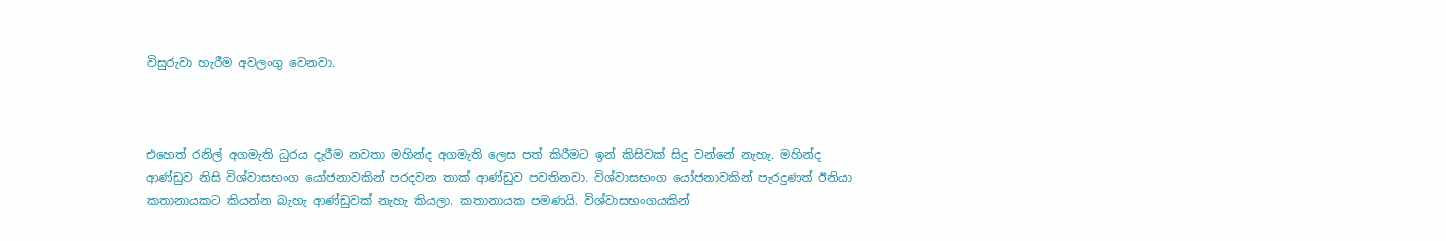විසුරුවා හැරීම අවලංගු වෙනවා.



එහෙත් රනිල් අගමැති ධුරය දැරීම නවතා මහින්ද අගමැති ලෙස පත් කිරීමට ඉන් කිසිවක් සිදු වන්නේ නැහැ. මහින්ද ආණ්ඩුව නිසි විශ්වාසභංග යෝජනාවකින් පරදවන තාක් ආණ්ඩුව පවතිනවා. විශ්වාසභංග යෝජනාවකින් පැරදුණත් ඊනියා කතානායකට කියන්න බැහැ ආණ්ඩුවක් නැහැ කියලා. කතානායක පමණයි. විශ්වාසභංගයකින්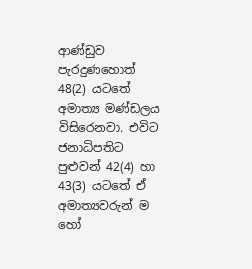ආණ්ඩුව පැරදුණහොත් 48(2) යටතේ අමාත්‍ය මණ්ඩලය විසිරෙනවා. එවිට ජනාධිපතිට පුළුවන් 42(4) හා 43(3) යටතේ ඒ අමාත්‍යවරුන් ම හෝ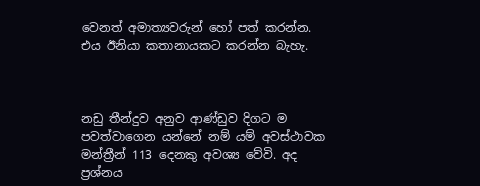වෙනත් අමාත්‍යවරුන් හෝ පත් කරන්න. එය ඊනියා කතානායකට කරන්න බැහැ.



නඩු තීන්දුව අනුව ආණ්ඩුව දිගට ම පවත්වාගෙන යන්නේ නම් යම් අවස්ථාවක මන්ත්‍රීන් 113 දෙනකු අවශ්‍ය වේවි. අද ප්‍රශ්නය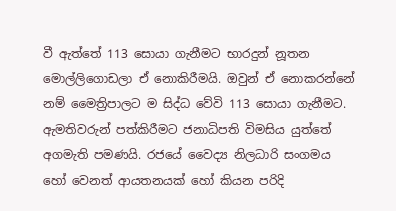වී ඇත්තේ 113 සොයා ගැනීමට භාරදුන් නූතන මොල්ලිගොඩලා ඒ නොකිරීමයි. ඔවුන් ඒ නොකරන්නේ නම් මෛත්‍රිපාලට ම සිද්ධ වේවි 113 සොයා ගැනීමට. ඇමතිවරුන් පත්කිරීමට ජනාධිපති විමසිය යුත්තේ අගමැති පමණයි. රජයේ වෛද්‍ය නිලධාරි සංගමය හෝ වෙනත් ආයතනයක් හෝ කියන පරිදි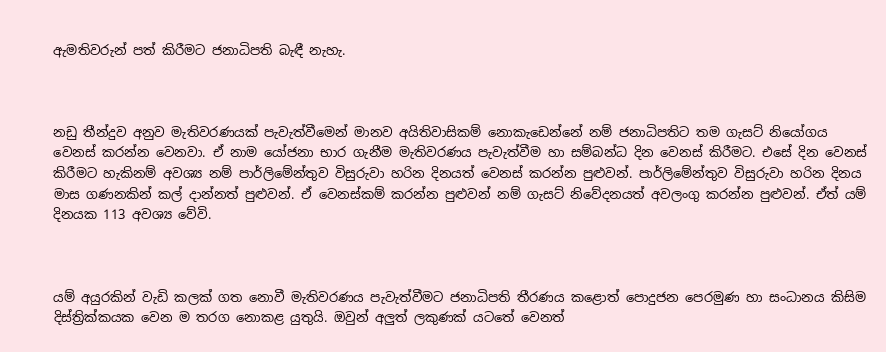ඇමතිවරුන් පත් කිරීමට ජනාධිපති බැඳී නැහැ.



නඩු තීන්දුව අනුව මැතිවරණයක් පැවැත්වීමෙන් මානව අයිතිවාසිකම් නොකැඩෙන්නේ නම් ජනාධිපතිට තම ගැසට් නියෝගය වෙනස් කරන්න වෙනවා. ඒ නාම යෝජනා භාර ගැනීම මැතිවරණය පැවැත්වීම හා සම්බන්ධ දින වෙනස් කිරීමට. එසේ දින වෙනස් කිරීමට හැකිනම් අවශ්‍ය නම් පාර්ලිමේන්තුව විසුරුවා හරින දිනයත් වෙනස් කරන්න පුළුවන්. පාර්ලිමේන්තුව විසුරුවා හරින දිනය මාස ගණනකින් කල් දාන්නත් පුළුවන්. ඒ වෙනස්කම් කරන්න පුළුවන් නම් ගැසට් නිවේදනයත් අවලංගු කරන්න පුළුවන්. ඒත් යම් දිනයක 113 අවශ්‍ය වේවි.



යම් අයුරකින් වැඩි කලක් ගත නොවී මැතිවරණය පැවැත්වීමට ජනාධිපති තීරණය කළොත් පොදුජන පෙරමුණ හා සංධානය කිසිම දිස්ත්‍රික්කයක වෙන ම තරග නොකළ යුතුයි. ඔවුන් අලුත් ලකුණක් යටතේ වෙනත්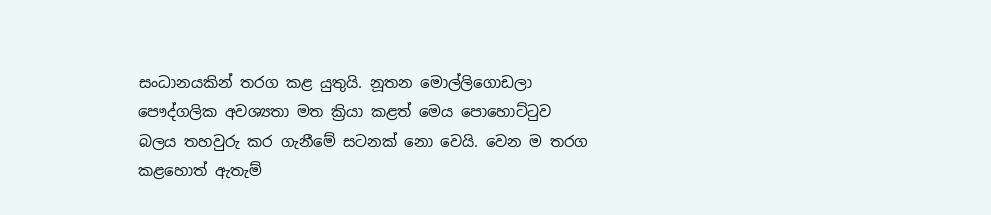සංධානයකින් තරග කළ යුතුයි. නූතන මොල්ලිගොඩලා පෞද්ගලික අවශ්‍යතා මත ක්‍රියා කළත් මෙය පොහොට්ටුව බලය තහවුරු කර ගැනීමේ සටනක් නො වෙයි. වෙන ම තරග කළහොත් ඇතැම්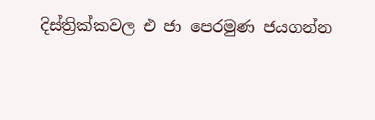දිස්ත්‍රික්කවල එ ජා පෙරමුණ ජයගන්න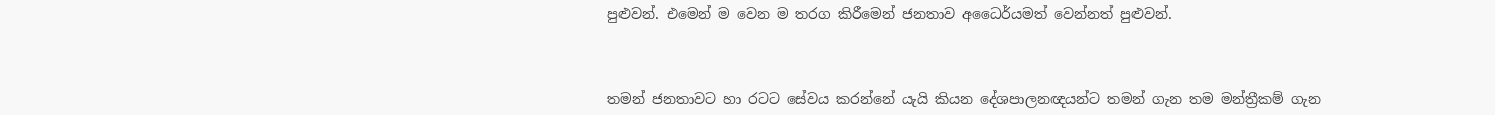පුළුවන්. එමෙන් ම වෙන ම තරග කිරීමෙන් ජනතාව අධෛර්යමත් වෙන්නත් පුළුවන්.



තමන් ජනතාවට හා රටට සේවය කරන්නේ යැයි කියන දේශපාලනඥයන්ට තමන් ගැන තම මන්ත්‍රීකම් ගැන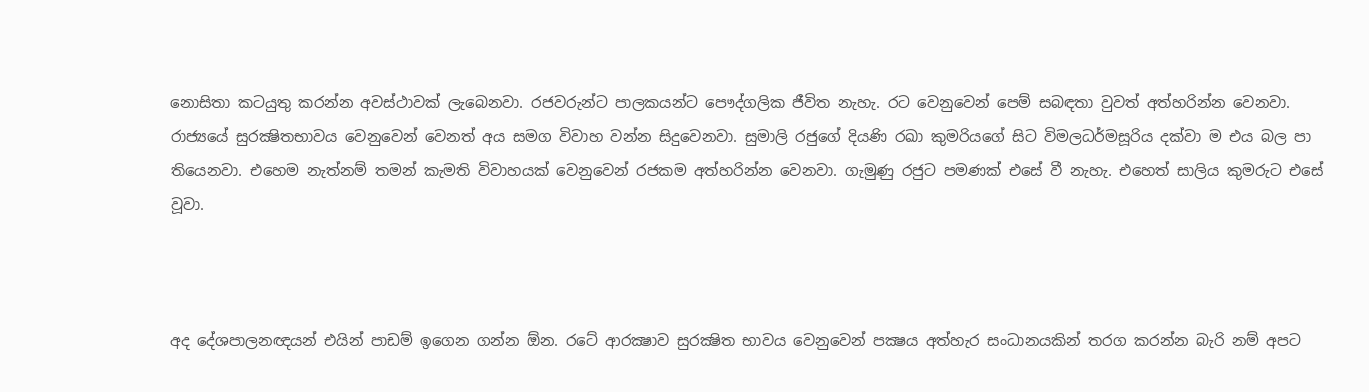නොසිතා කටයුතු කරන්න අවස්ථාවක් ලැබෙනවා. රජවරුන්ට පාලකයන්ට පෞද්ගලික ජීවිත නැහැ. රට වෙනුවෙන් පෙම් සබඳතා වුවත් අත්හරින්න වෙනවා. රාජ්‍යයේ සුරක්‍ෂිතභාවය වෙනුවෙන් වෙනත් අය සමග විවාහ වන්න සිදුවෙනවා. සුමාලි රජුගේ දියණි රඛා කුමරියගේ සිට විමලධර්මසූරිය දක්වා ම එය බල පා තියෙනවා. එහෙම නැත්නම් තමන් කැමති විවාහයක් වෙනුවෙන් රජකම අත්හරින්න වෙනවා. ගැමුණු රජුට පමණක් එසේ වී නැහැ. එහෙත් සාලිය කුමරුට එසේ වූවා.



අද දේශපාලනඥයන් එයින් පාඩම් ඉගෙන ගන්න ඕන. රටේ ආරක්‍ෂාව සුරක්‍ෂිත භාවය වෙනුවෙන් පක්‍ෂය අත්හැර සංධානයකින් තරග කරන්න බැරි නම් අපට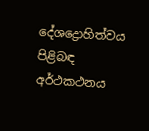දේශද්‍රොහිත්වය පිළිබඳ අර්ථකථනය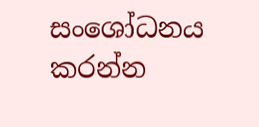සංශෝධනය කරන්න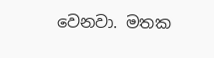වෙනවා. මතක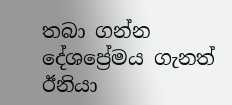තබා ගන්න දේශප්‍රේමය ගැනත් ඊනියා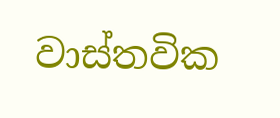වාස්තවික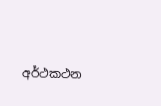අර්ථකථන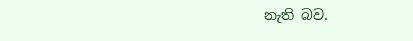නැති බව.